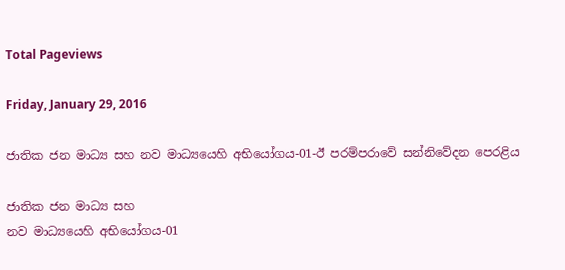Total Pageviews

Friday, January 29, 2016

ජාතික ජන මාධ්‍ය සහ නව මාධ්‍යයෙහි අභියෝගය-01-ඊ පරම්පරාවේ සන්නිවේදන පෙරළිය

ජාතික ජන මාධ්‍ය සහ
නව මාධ්‍යයෙහි අභියෝගය-01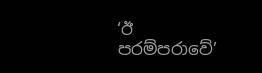‘ඊ පරම්පරාවේ’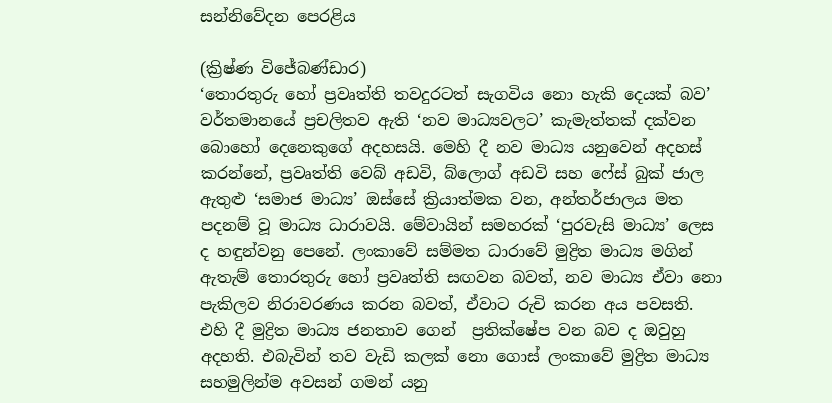සන්නිවේදන පෙරළිය

(ක්‍රිෂ්ණ විජේබණ්ඩාර)
‘තොරතුරු හෝ ප්‍රවෘත්ති තවදුරටත් සැගවිය නො හැකි දෙයක් බව’ වර්තමානයේ ප්‍රචලිතව ඇති ‘නව මාධ්‍යවලට’ කැමැත්තක් දක්වන බොහෝ දෙනෙකුගේ අදහසයි. මෙහි දී නව මාධ්‍ය යනුවෙන් අදහස් කරන්නේ, ප්‍රවෘත්ති වෙබ් අඩවි, බ්ලොග් අඩවි සහ ෆේස් බුක් ජාල ඇතුළු ‘සමාජ මාධ්‍ය’ ඔස්සේ ක්‍රියාත්මක වන, අන්තර්ජාලය මත පදනම් වූ මාධ්‍ය ධාරාවයි. මේවායින් සමහරක් ‘පුරවැසි මාධ්‍ය’ ලෙස ද හඳුන්වනු පෙනේ. ලංකාවේ සම්මත ධාරාවේ මුද්‍රිත මාධ්‍ය මගින් ඇතැම් තොරතුරු හෝ ප්‍රවෘත්ති සඟවන බවත්, නව මාධ්‍ය ඒවා නො පැකිලව නිරාවරණය කරන බවත්, ඒවාට රුචි කරන අය පවසති. එහි දී මුද්‍රිත මාධ්‍ය ජනතාව ගෙන්  ප්‍රතික්ෂේප වන බව ද ඔවුහු අදහති. එබැවින් තව වැඩි කලක් නො ගොස් ලංකාවේ මුද්‍රිත මාධ්‍ය සහමුලින්ම අවසන් ගමන් යනු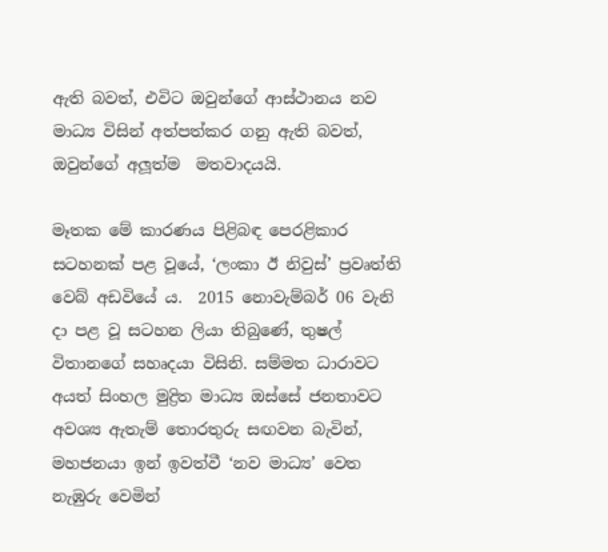ඇති බවත්, එවිට ඔවුන්ගේ ආස්ථානය නව මාධ්‍ය විසින් අත්පත්කර ගනු ඇති බවත්, ඔවුන්ගේ අලූත්ම  මතවාදයයි.

මෑතක මේ කාරණය පිළිබඳ පෙරළිකාර සටහනක් පළ වූයේ, ‘ලංකා ඊ නිවුස්’ ප්‍රවෘත්ති වෙබ් අඩවියේ ය.  2015 නොවැම්බර් 06 වැනි දා පළ වූ සටහන ලියා තිබුණේ, තුෂල් විතානගේ සහෘදයා විසිනි. සම්මත ධාරාවට අයත් සිංහල මුද්‍රිත මාධ්‍ය ඔස්සේ ජනතාවට අවශ්‍ය ඇතැම් තොරතුරු සඟවන බැවින්, මහජනයා ඉන් ඉවත්වී ‘නව මාධ්‍ය’ වෙත නැඹුරු වෙමින්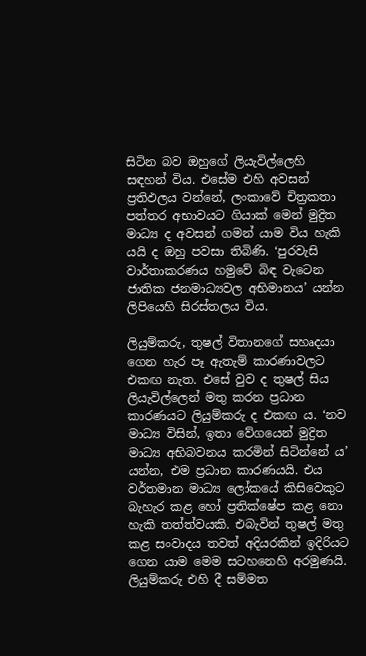සිටින බව ඔහුගේ ලියැවිල්ලෙහි සඳහන් විය. එසේම එහි අවසන් ප්‍රතිඵලය වන්නේ, ලංකාවේ චිත්‍රකතා  පත්තර අභාවයට ගියාක් මෙන් මුද්‍රිත මාධ්‍ය ද අවසන් ගමන් යාම විය හැකි යයි ද ඔහු පවසා තිබිණි. ‘පුරවැසි වාර්තාකරණය හමුවේ බිඳ වැටෙන ජාතික ජනමාධ්‍යවල අභිමානය’ යන්න ලිපියෙහි සිරස්තලය විය.

ලියුම්කරු, තුෂල් විතානගේ සහෘදයා ගෙන හැර පෑ ඇතැම් කාරණාවලට එකඟ නැත. එසේ වුව ද තුෂල් සිය ලියැවිල්ලෙන් මතු කරන ප්‍රධාන කාරණයට ලියුම්කරු ද එකඟ ය. ‘නව මාධ්‍ය විසින්, ඉතා වේගයෙන් මුද්‍රිත මාධ්‍ය අභිබවනය කරමින් සිටින්නේ ය’ යන්න, එම ප්‍රධාන කාරණයයි. එය වර්තමාන මාධ්‍ය ලෝකයේ කිසිවෙකුට බැහැර කළ හෝ ප්‍රතික්ෂේප කළ නො හැකි තත්ත්වයකි. එබැවින් තුෂල් මතු කළ සංවාදය තවත් අදියරකින් ඉදිරියට ගෙන යාම මෙම සටහනෙහි අරමුණයි. ලියුම්කරු එහි දී සම්මත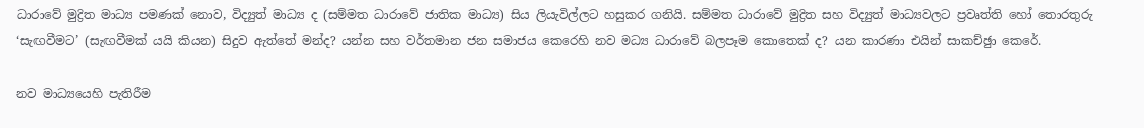ධාරාවේ මුද්‍රිත මාධ්‍ය පමණක් නොව, විද්‍යුත් මාධ්‍ය ද (සම්මත ධාරාවේ ජාතික මාධ්‍ය) සිය ලියැවිල්ලට හසුකර ගනියි. සම්මත ධාරාවේ මුද්‍රිත සහ විද්‍යුත් මාධ්‍යවලට ප්‍රවෘත්ති හෝ තොරතුරු ‘සැඟවීමට’ (සැඟවීමක් යයි කියන) සිදුව ඇත්තේ මන්ද? යන්න සහ වර්තමාන ජන සමාජය කෙරෙහි නව මධ්‍ය ධාරාවේ බලපෑම කොතෙක් ද? යන කාරණා එයින් සාකච්ඡුා කෙරේ.

නව මාධ්‍යයෙහි පැතිරීම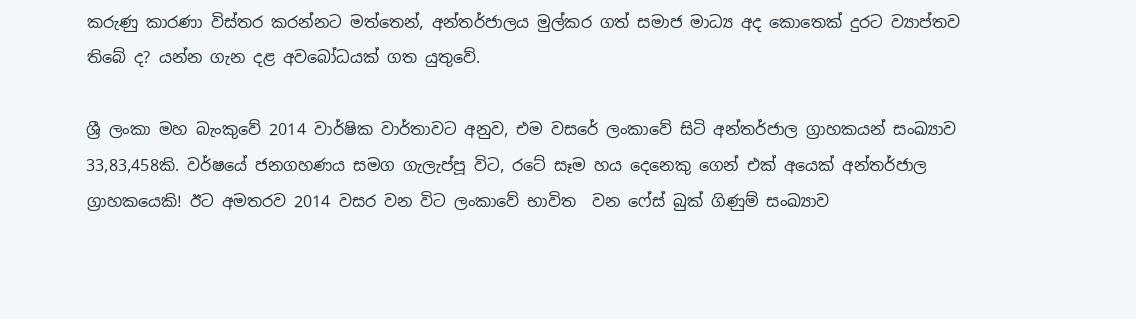කරුණු කාරණා විස්තර කරන්නට මත්තෙන්, අන්තර්ජාලය මුල්කර ගත් සමාජ මාධ්‍ය අද කොතෙක් දුරට ව්‍යාප්තව තිබේ ද? යන්න ගැන දළ අවබෝධයක් ගත යුතුවේ.

ශ්‍රී ලංකා මහ බැංකුවේ 2014 වාර්ෂික වාර්තාවට අනුව, එම වසරේ ලංකාවේ සිටි අන්තර්ජාල ග්‍රාහකයන් සංඛ්‍යාව 33,83,458කි. වර්ෂයේ ජනගහණය සමග ගැලැප්පූ විට, රටේ සෑම හය දෙනෙකු ගෙන් එක් අයෙක් අන්තර්ජාල ග්‍රාහකයෙකි! ඊට අමතරව 2014 වසර වන විට ලංකාවේ භාවිත  වන ෆේස් බුක් ගිණුම් සංඛ්‍යාව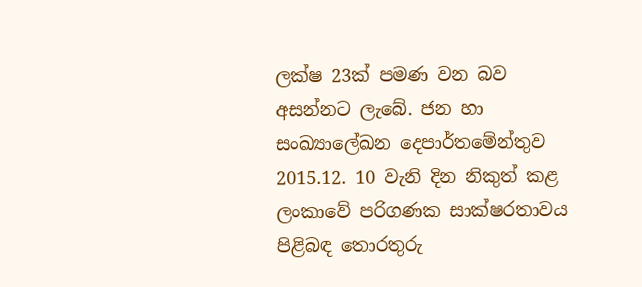ලක්ෂ 23ක් පමණ වන බව අසන්නට ලැබේ. ජන හා සංඛ්‍යාලේඛන දෙපාර්තමේන්තුව 2015.12. 10 වැනි දින නිකුත් කළ ලංකාවේ පරිගණක සාක්ෂරතාවය පිළිබඳ තොරතුරු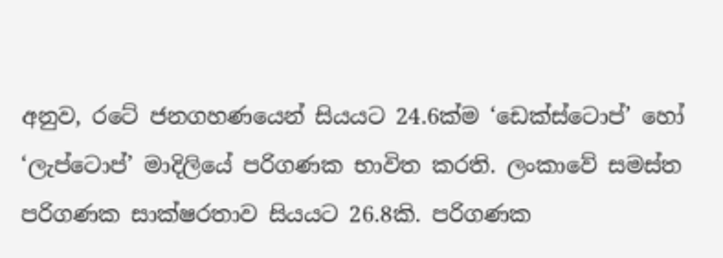අනුව, රටේ ජනගහණයෙන් සියයට 24.6ක්ම ‘ඩෙක්ස්ටොප්’ හෝ ‘ලැප්ටොප්’ මාදිලියේ පරිගණක භාවිත කරති. ලංකාවේ සමස්ත පරිගණක සාක්ෂරතාව සියයට 26.8කි. පරිගණක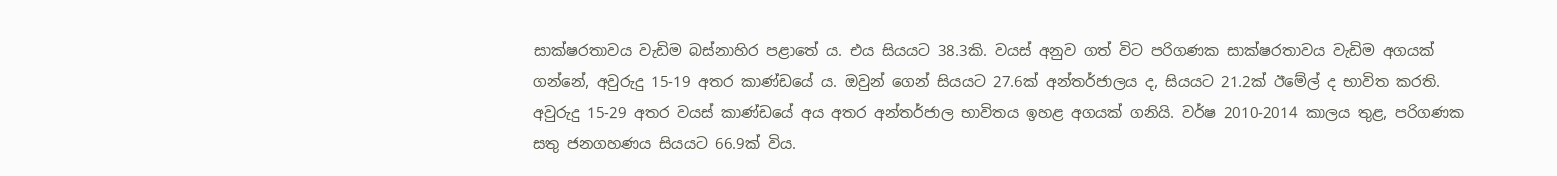සාක්ෂරතාවය වැඩිම බස්නාහිර පළාතේ ය. එය සියයට 38.3කි. වයස් අනුව ගත් විට පරිගණක සාක්ෂරතාවය වැඩිම අගයක් ගන්නේ, අවුරුදු 15-19 අතර කාණ්ඩයේ ය. ඔවුන් ගෙන් සියයට 27.6ක් අන්තර්ජාලය ද, සියයට 21.2ක් ඊමේල් ද භාවිත කරති. අවුරුදු 15-29 අතර වයස් කාණ්ඩයේ අය අතර අන්තර්ජාල භාවිතය ඉහළ අගයක් ගනියි. වර්ෂ 2010-2014 කාලය තුළ, පරිගණක සතු ජනගහණය සියයට 66.9ක් විය.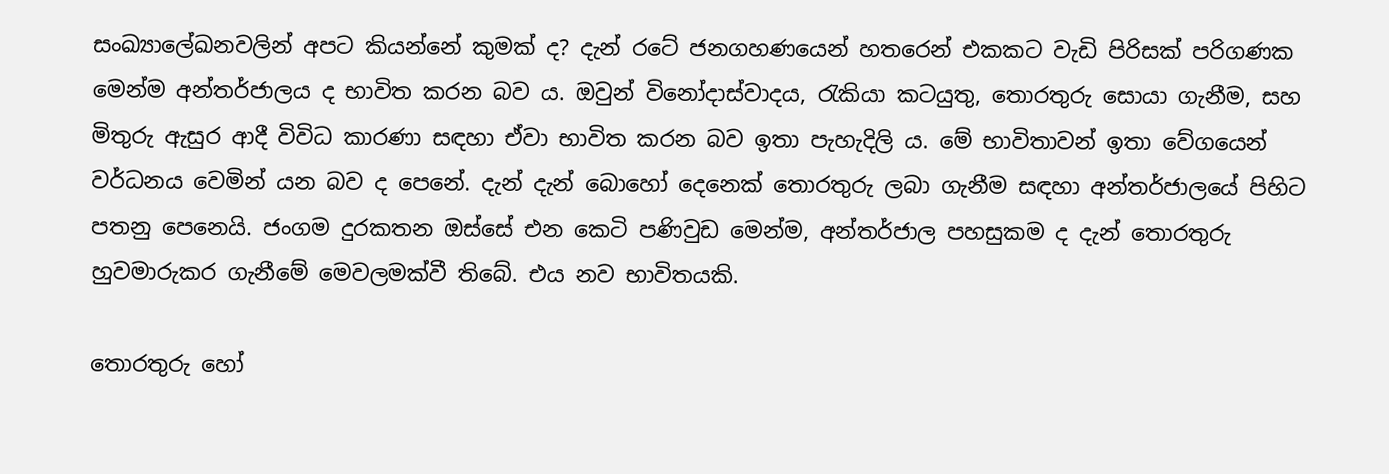සංඛ්‍යාලේඛනවලින් අපට කියන්නේ කුමක් ද? දැන් රටේ ජනගහණයෙන් හතරෙන් එකකට වැඩි පිරිසක් පරිගණක මෙන්ම අන්තර්ජාලය ද භාවිත කරන බව ය. ඔවුන් විනෝදාස්වාදය, රැකියා කටයුතු, තොරතුරු සොයා ගැනීම, සහ මිතුරු ඇසුර ආදී විවිධ කාරණා සඳහා ඒවා භාවිත කරන බව ඉතා පැහැදිලි ය. මේ භාවිතාවන් ඉතා වේගයෙන් වර්ධනය වෙමින් යන බව ද පෙනේ. දැන් දැන් බොහෝ දෙනෙක් තොරතුරු ලබා ගැනීම සඳහා අන්තර්ජාලයේ පිහිට පතනු පෙනෙයි. ජංගම දුරකතන ඔස්සේ එන කෙටි පණිවුඩ මෙන්ම, අන්තර්ජාල පහසුකම ද දැන් තොරතුරු හුවමාරුකර ගැනීමේ මෙවලමක්වී තිබේ. එය නව භාවිතයකි.

තොරතුරු හෝ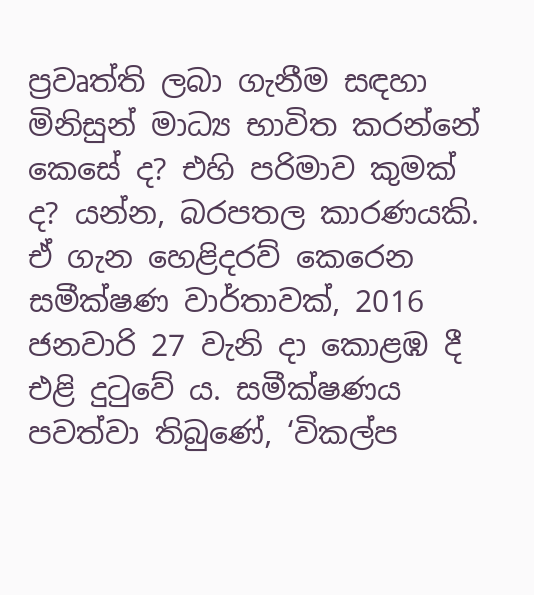ප්‍රවෘත්ති ලබා ගැනීම සඳහා මිනිසුන් මාධ්‍ය භාවිත කරන්නේ කෙසේ ද? එහි පරිමාව කුමක් ද? යන්න, බරපතල කාරණයකි. ඒ ගැන හෙළිදරව් කෙරෙන සමීක්ෂණ වාර්තාවක්, 2016 ජනවාරි 27 වැනි දා කොළඹ දී එළි දුටුවේ ය. සමීක්ෂණය පවත්වා තිබුණේ, ‘විකල්ප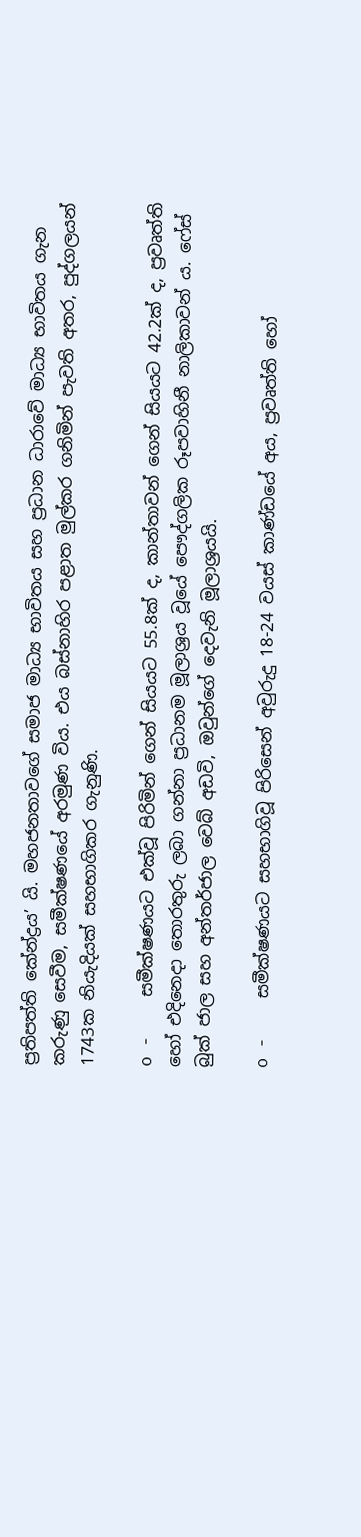ප්‍රතිපත්ති කේන්ද්‍රය’ යි. මහජනතාවගේ සමාජ මාධ්‍ය භාවිතය සහ ප්‍රධාන ධාරාවේ මාධ්‍ය භාවිතය ගැන කරුණු සෙවීම, සමීක්ෂණයේ අරමුණ විය. එය බස්නාහිර පළාත මුල්කර ගනිමින් පැවති අතර, පුද්ගලයන් 1743ක නියැදියක් සහභාගිකර ගැනුණි.

o -    සමීක්ෂණයට එක්වූ පිරිමින් ගෙන් සියයට 55.8ක් ද, කාන්තාවන් ගෙන් සියයට 42.2ක් ද, ප්‍රවෘත්ති හෝ එදිනෙදා තොරතුරු ලබා ගන්නා ප්‍රධානම මූලාශ්‍රය වූයේ පෞද්ගලික රූපවාහිනී නාලිකාවන් ය. ෆේස් බුක් ජාල සහ අන්තර්ජාල වෙබ් අඩවි, ඔවුන්ගේ දෙවැනි මූලාශ්‍රයයි.

o -    සමීක්ෂණයට සහභාගිවූ පිරිසෙන් අවුරුදු 18-24 වයස් කාණ්ඩයේ අය, ප්‍රවෘත්ති හෝ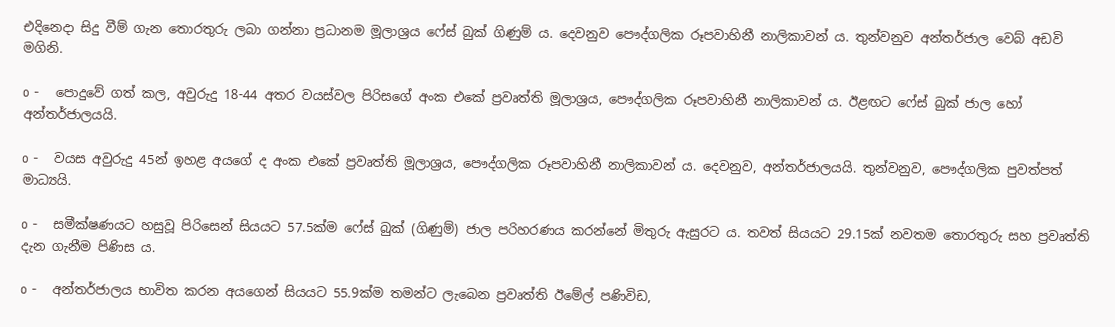එදිනෙදා සිදු වීම් ගැන තොරතුරු ලබා ගන්නා ප්‍රධානම මූලාශ්‍රය ෆේස් බුක් ගිණුම් ය. දෙවනුව පෞද්ගලික රූපවාහිනී නාලිකාවන් ය. තුන්වනුව අන්තර්ජාල වෙබ් අඩවි මගිනි.

o -    පොදුවේ ගත් කල, අවුරුදු 18-44 අතර වයස්වල පිරිසගේ අංක එකේ ප්‍රවෘත්ති මූලාශ්‍රය, පෞද්ගලික රූපවාහිනී නාලිකාවන් ය. ඊළඟට ෆේස් බුක් ජාල හෝ අන්තර්ජාලයයි.

o -    වයස අවුරුදු 45න් ඉහළ අයගේ ද අංක එකේ ප්‍රවෘත්ති මූලාශ්‍රය, පෞද්ගලික රූපවාහිනී නාලිකාවන් ය. දෙවනුව, අන්තර්ජාලයයි. තුන්වනුව, පෞද්ගලික පුවත්පත්  මාධ්‍යයි.

o -    සමීක්ෂණයට හසුවූ පිරිසෙන් සියයට 57.5ක්ම ෆේස් බුක් (ගිණුම්) ජාල පරිහරණය කරන්නේ මිතුරු ඇසුරට ය. තවත් සියයට 29.15ක් නවතම තොරතුරු සහ ප්‍රවෘත්ති දැන ගැනීම පිණිස ය.

o -    අන්තර්ජාලය භාවිත කරන අයගෙන් සියයට 55.9ක්ම තමන්ට ලැබෙන ප්‍රවෘත්ති ඊමේල් පණිවිඩ,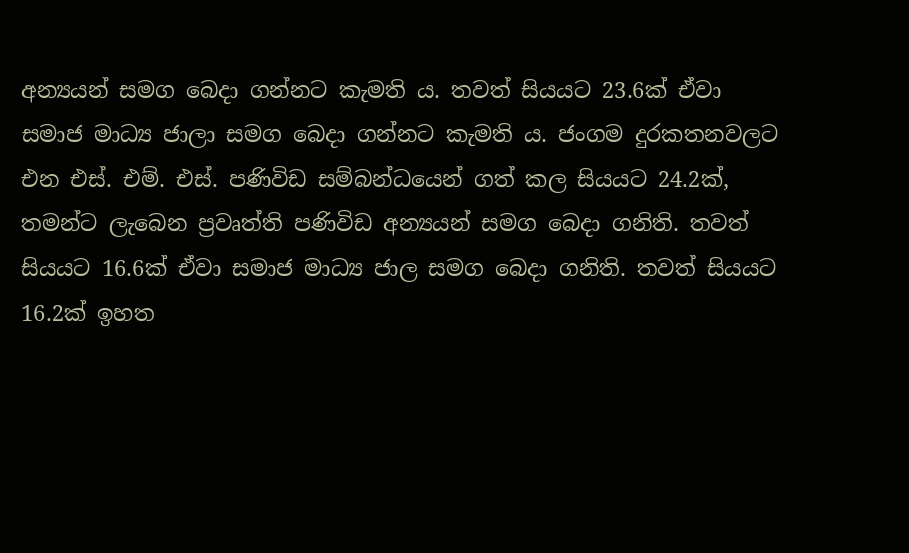අන්‍යයන් සමග බෙදා ගන්නට කැමති ය. තවත් සියයට 23.6ක් ඒවා සමාජ මාධ්‍ය ජාලා සමග බෙදා ගන්නට කැමති ය. ජංගම දුරකතනවලට එන එස්. එම්. එස්. පණිවිඩ සම්බන්ධයෙන් ගත් කල සියයට 24.2ක්, තමන්ට ලැබෙන ප්‍රවෘත්ති පණිවිඩ අන්‍යයන් සමග බෙදා ගනිති. තවත් සියයට 16.6ක් ඒවා සමාජ මාධ්‍ය ජාල සමග බෙදා ගනිති. තවත් සියයට 16.2ක් ඉහත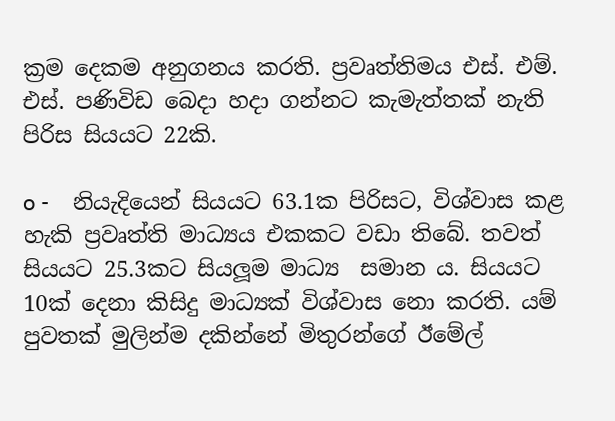ක්‍රම දෙකම අනුගනය කරති. ප්‍රවෘත්තිමය එස්. එම්. එස්. පණිවිඩ බෙදා හදා ගන්නට කැමැත්තක් නැති පිරිස සියයට 22කි.

o -    නියැදියෙන් සියයට 63.1ක පිරිසට, විශ්වාස කළ හැකි ප්‍රවෘත්ති මාධ්‍යය එකකට වඩා තිබේ. තවත් සියයට 25.3කට සියලූම මාධ්‍ය  සමාන ය. සියයට 10ක් දෙනා කිසිදු මාධ්‍යක් විශ්වාස නො කරති. යම් පුවතක් මුලින්ම දකින්නේ මිතුරන්ගේ ඊමේල්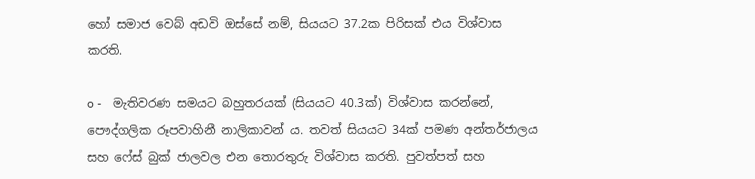හෝ සමාජ වෙබ් අඩවි ඔස්සේ නම්, සියයට 37.2ක පිරිසක් එය විශ්වාස කරති.

o -    මැතිවරණ සමයට බහුතරයක් (සියයට 40.3ක්) විශ්වාස කරන්නේ, පෞද්ගලික රූපවාහිනී නාලිකාවන් ය. තවත් සියයට 34ක් පමණ අන්තර්ජාලය සහ ෆේස් බුක් ජාලවල එන තොරතුරු විශ්වාස කරති. පුවත්පත් සහ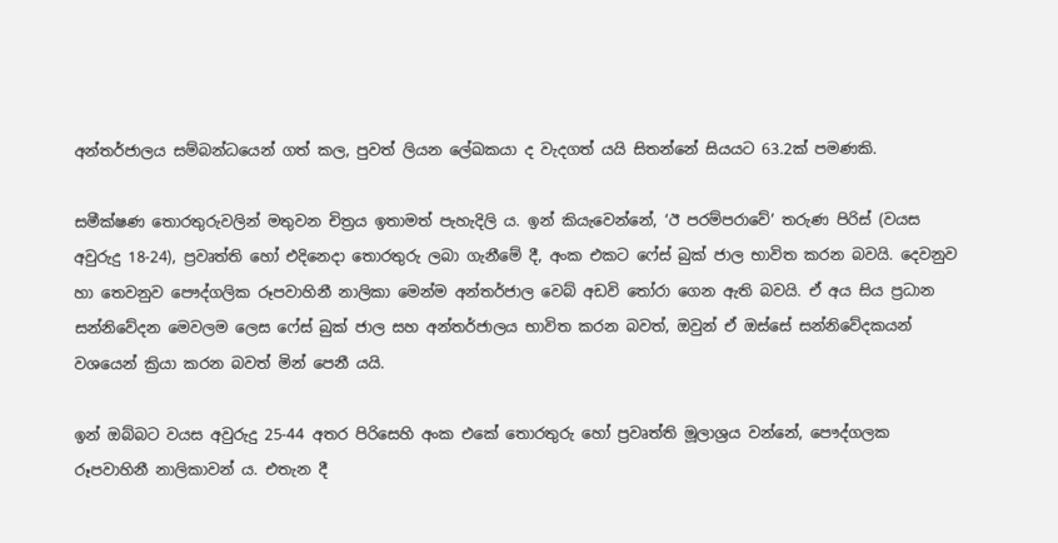අන්තර්ජාලය සම්බන්ධයෙන් ගත් කල, පුවත් ලියන ලේඛකයා ද වැදගත් යයි සිතන්නේ සියයට 63.2ක් පමණකි.

සමීක්ෂණ තොරතුරුවලින් මතුවන චිත්‍රය ඉතාමත් පැහැදිලි ය. ඉන් කියැවෙන්නේ, ‘ඊ පරම්පරාවේ’ තරුණ පිරිස් (වයස අවුරුදු 18-24), ප්‍රවෘත්ති හෝ එදිනෙදා තොරතුරු ලබා ගැනීමේ දී, අංක එකට ෆේස් බුක් ජාල භාවිත කරන බවයි. දෙවනුව හා තෙවනුව පෞද්ගලික රූපවාහිනී නාලිකා මෙන්ම අන්තර්ජාල වෙබ් අඩවි තෝරා ගෙන ඇති බවයි. ඒ අය සිය ප්‍රධාන සන්නිවේදන මෙවලම ලෙස ෆේස් බුක් ජාල සහ අන්තර්ජාලය භාවිත කරන බවත්, ඔවුන් ඒ ඔස්සේ සන්නිවේදකයන් වශයෙන් ක්‍රියා කරන බවත් මින් පෙනී යයි.

ඉන් ඔබ්බට වයස අවුරුදු 25-44 අතර පිරිසෙහි අංක එකේ තොරතුරු හෝ ප්‍රවෘත්ති මූලාශ්‍රය වන්නේ, පෞද්ගලක රූපවාහිනී නාලිකාවන් ය. එතැන දී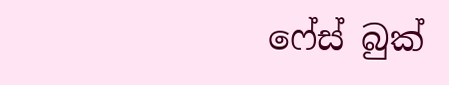ෆේස් බුක්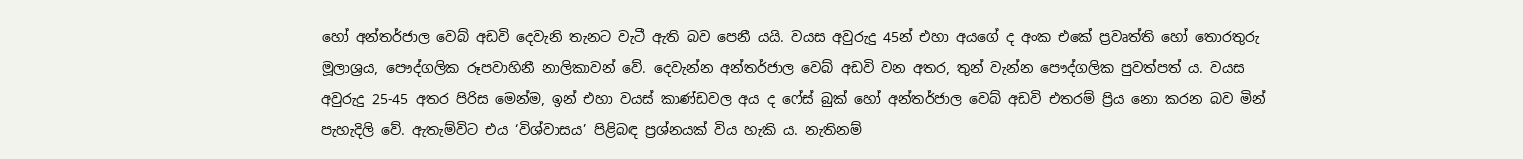හෝ අන්තර්ජාල වෙබ් අඩවි දෙවැනි තැනට වැටී ඇති බව පෙනී යයි. වයස අවුරුදු 45න් එහා අයගේ ද අංක එකේ ප්‍රවෘත්ති හෝ තොරතුරු මූලාශ්‍රය, පෞද්ගලික රූපවාහිනී නාලිකාවන් වේ. දෙවැන්න අන්තර්ජාල වෙබ් අඩවි වන අතර, තුන් වැන්න පෞද්ගලික පුවත්පත් ය. වයස අවුරුදු 25-45 අතර පිරිස මෙන්ම, ඉන් එහා වයස් කාණ්ඩවල අය ද ෆේස් බුක් හෝ අන්තර්ජාල වෙබ් අඩවි එතරම් ප්‍රිය නො කරන බව මින් පැහැදිලි වේ. ඇතැම්විට එය ‘විශ්වාසය’ පිළිබඳ ප්‍රශ්නයක් විය හැකි ය. නැතිනම්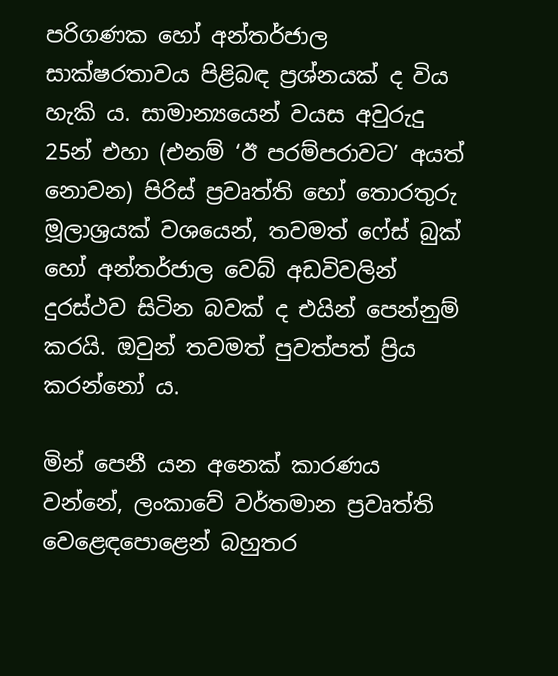පරිගණක හෝ අන්තර්ජාල සාක්ෂරතාවය පිළිබඳ ප්‍රශ්නයක් ද විය හැකි ය. සාමාන්‍යයෙන් වයස අවුරුදු 25න් එහා (එනම් ‘ඊ පරම්පරාවට’ අයත් නොවන) පිරිස් ප්‍රවෘත්ති හෝ තොරතුරු මූලාශ්‍රයක් වශයෙන්, තවමත් ෆේස් බුක් හෝ අන්තර්ජාල වෙබ් අඩවිවලින් දුරස්ථව සිටින බවක් ද එයින් පෙන්නුම් කරයි. ඔවුන් තවමත් පුවත්පත් ප්‍රිය කරන්නෝ ය.

මින් පෙනී යන අනෙක් කාරණය වන්නේ, ලංකාවේ වර්තමාන ප්‍රවෘත්ති වෙළෙඳපොළෙන් බහුතර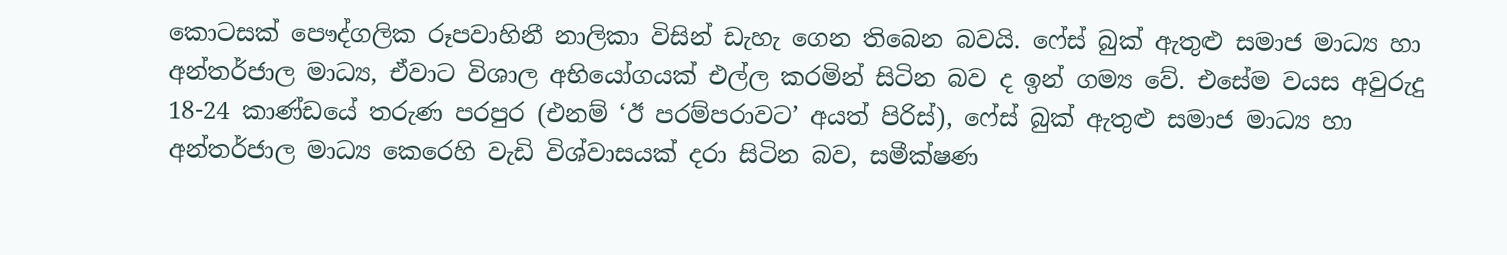කොටසක් පෞද්ගලික රූපවාහිනී නාලිකා විසින් ඩැහැ ගෙන තිබෙන බවයි. ෆේස් බුක් ඇතුළු සමාජ මාධ්‍ය හා අන්තර්ජාල මාධ්‍ය, ඒවාට විශාල අභියෝගයක් එල්ල කරමින් සිටින බව ද ඉන් ගම්‍ය වේ. එසේම වයස අවුරුදු 18-24 කාණ්ඩයේ තරුණ පරපුර (එනම් ‘ඊ පරම්පරාවට’ අයත් පිරිස්), ෆේස් බුක් ඇතුළු සමාජ මාධ්‍ය හා අන්තර්ජාල මාධ්‍ය කෙරෙහි වැඩි විශ්වාසයක් දරා සිටින බව, සමීක්ෂණ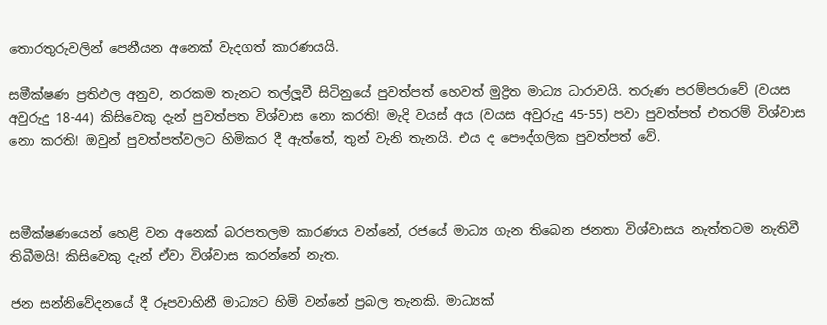තොරතුරුවලින් පෙනීයන අනෙක් වැදගත් කාරණයයි.

සමීක්ෂණ ප්‍රතිඵල අනුව, නරකම තැනට තල්ලූවී සිටිනුයේ පුවත්පත් හෙවත් මුද්‍රිත මාධ්‍ය ධාරාවයි. තරුණ පරම්පරාවේ (වයස අවුරුදු 18-44) කිසිවෙකු දැන් පුවත්පත විශ්වාස නො කරති! මැදි වයස් අය (වයස අවුරුදු 45-55) පවා පුවත්පත් එතරම් විශ්වාස නො කරති! ඔවුන් පුවත්පත්වලට හිමිකර දී ඇත්තේ, තුන් වැනි තැනයි. එය ද පෞද්ගලික පුවත්පත් වේ.



සමීක්ෂණයෙන් හෙළි වන අනෙක් බරපතලම කාරණය වන්නේ, රජයේ මාධ්‍ය ගැන තිබෙන ජනතා විශ්වාසය නැත්තටම නැතිවී තිබීමයි! කිසිවෙකු දැන් ඒවා විශ්වාස කරන්නේ නැත.

ජන සන්නිවේදනයේ දී රූපවාහිනී මාධ්‍යට හිමි වන්නේ ප්‍රබල තැනකි. මාධ්‍යක්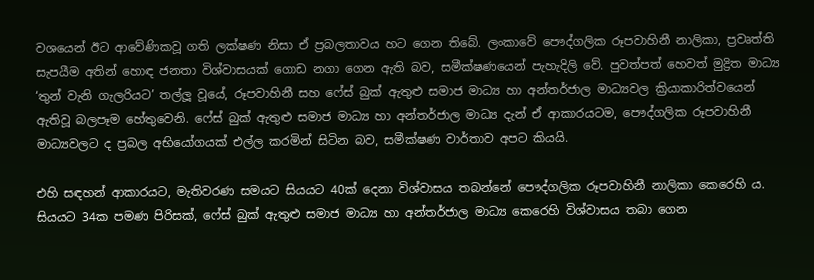වශයෙන් ඊට ආවේණිකවූ ගති ලක්ෂණ නිසා ඒ ප්‍රබලතාවය හට ගෙන තිබේ. ලංකාවේ පෞද්ගලික රූපවාහිනී නාලිකා, ප්‍රවෘත්ති සැපයීම අතින් හොඳ ජනතා විශ්වාසයක් ගොඩ නගා ගෙන ඇති බව, සමීක්ෂණයෙන් පැහැදිලි වේ. පුවත්පත් හෙවත් මුද්‍රිත මාධ්‍ය ‘තුන් වැනි ගැලරියට’ තල්ලූ වූයේ, රූපවාහිනී සහ ෆේස් බුක් ඇතුළු සමාජ මාධ්‍ය හා අන්තර්ජාල මාධ්‍යවල ක්‍රියාකාරිත්වයෙන් ඇතිවූ බලපෑම හේතුවෙනි. ෆේස් බුක් ඇතුළු සමාජ මාධ්‍ය හා අන්තර්ජාල මාධ්‍ය දැන් ඒ ආකාරයටම, පෞද්ගලික රූපවාහිනී මාධ්‍යවලට ද ප්‍රබල අභියෝගයක් එල්ල කරමින් සිටින බව, සමීක්ෂණ වාර්තාව අපට කියයි.

එහි සඳහන් ආකාරයට, මැතිවරණ සමයට සියයට 40ක් දෙනා විශ්වාසය තබන්නේ පෞද්ගලික රූපවාහිනී නාලිකා කෙරෙහි ය. සියයට 34ක පමණ පිරිසක්, ෆේස් බුක් ඇතුළු සමාජ මාධ්‍ය හා අන්තර්ජාල මාධ්‍ය කෙරෙහි විශ්වාසය තබා ගෙන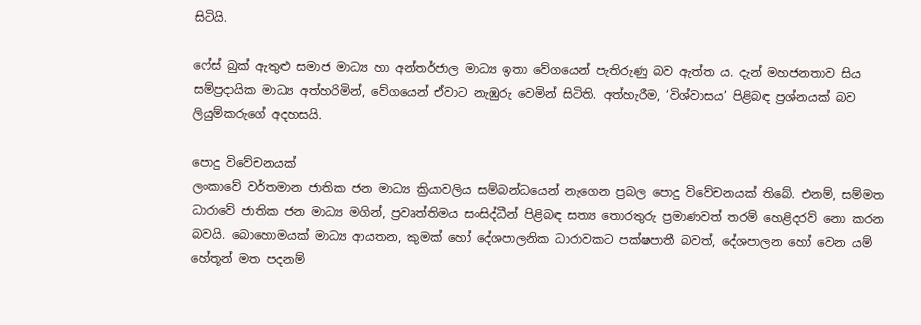සිටියි.

ෆේස් බුක් ඇතුළු සමාජ මාධ්‍ය හා අන්තර්ජාල මාධ්‍ය ඉතා වේගයෙන් පැතිරුණු බව ඇත්ත ය. දැන් මහජනතාව සිය සම්ප්‍රදායික මාධ්‍ය අත්හරිමින්, වේගයෙන් ඒවාට නැඹුරු වෙමින් සිටිති. අත්හැරීම, ‘විශ්වාසය’ පිළිබඳ ප්‍රශ්නයක් බව ලියුම්කරුගේ අදහසයි.

පොදු විවේචනයක්
ලංකාවේ වර්තමාන ජාතික ජන මාධ්‍ය ක්‍රියාවලිය සම්බන්ධයෙන් නැගෙන ප්‍රබල පොදු විවේචනයක් තිබේ. එනම්, සම්මත ධාරාවේ ජාතික ජන මාධ්‍ය මගින්, ප්‍රවෘත්තිමය සංසිද්ධීන් පිළිබඳ සත්‍ය තොරතුරු ප්‍රමාණවත් තරම් හෙළිදරව් නො කරන බවයි. බොහොමයක් මාධ්‍ය ආයතන, කුමක් හෝ දේශපාලනික ධාරාවකට පක්ෂපාතී බවත්, දේශපාලන හෝ වෙන යම් හේතූන් මත පදනම්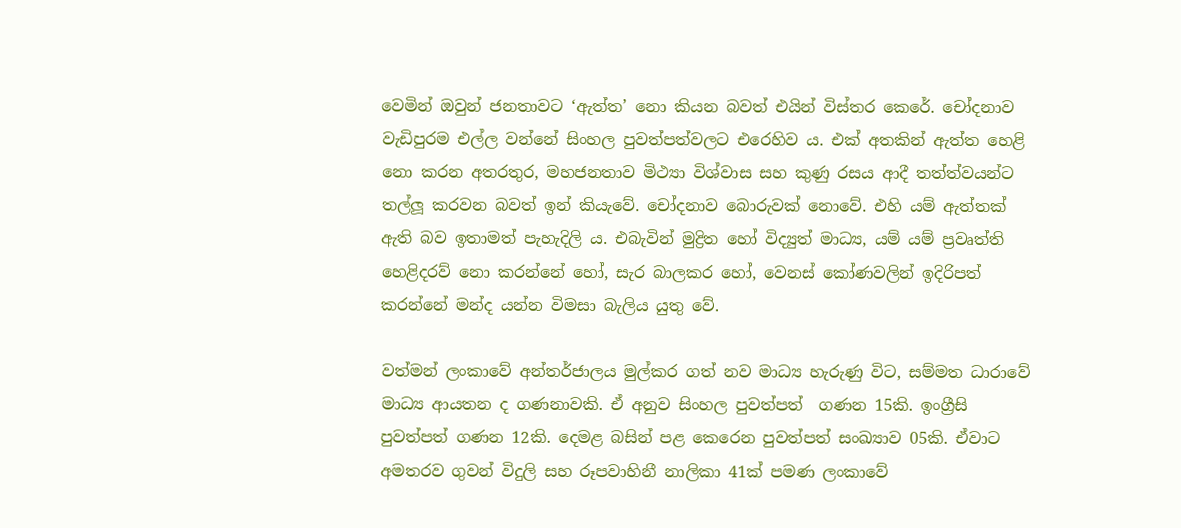වෙමින් ඔවුන් ජනතාවට ‘ඇත්ත’ නො කියන බවත් එයින් විස්තර කෙරේ. චෝදනාව වැඩිපුරම එල්ල වන්නේ සිංහල පුවත්පත්වලට එරෙහිව ය. එක් අතකින් ඇත්ත හෙළි නො කරන අතරතුර, මහජනතාව මිථ්‍යා විශ්වාස සහ කුණු රසය ආදී තත්ත්වයන්ට තල්ලූ කරවන බවත් ඉන් කියැවේ. චෝදනාව බොරුවක් නොවේ. එහි යම් ඇත්තක් ඇති බව ඉතාමත් පැහැදිලි ය. එබැවින් මුද්‍රිත හෝ විද්‍යුත් මාධ්‍ය, යම් යම් ප්‍රවෘත්ති හෙළිදරව් නො කරන්නේ හෝ, සැර බාලකර හෝ, වෙනස් කෝණවලින් ඉදිරිපත් කරන්නේ මන්ද යන්න විමසා බැලිය යුතු වේ.

වත්මන් ලංකාවේ අන්තර්ජාලය මුල්කර ගත් නව මාධ්‍ය හැරුණු විට, සම්මත ධාරාවේ මාධ්‍ය ආයතන ද ගණනාවකි. ඒ අනුව සිංහල පුවත්පත්  ගණන 15කි. ඉංග්‍රීසි පුවත්පත් ගණන 12කි. දෙමළ බසින් පළ කෙරෙන පුවත්පත් සංඛ්‍යාව 05කි. ඒවාට අමතරව ගුවන් විදුලි සහ රූපවාහිනී නාලිකා 41ක් පමණ ලංකාවේ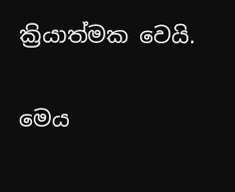ක්‍රියාත්මක වෙයි.

මෙය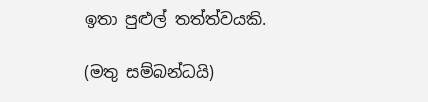ඉතා පුළුල් තත්ත්වයකි.

(මතු සම්බන්ධයි)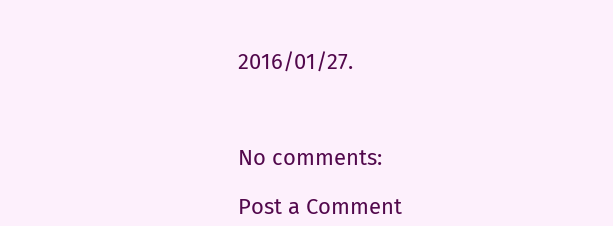2016/01/27.



No comments:

Post a Comment